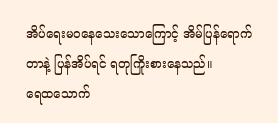အိပ်ရေးမဝနေသေးသောကြောင့် အိမ်ပြန်ရောက်တာနဲ့ ပြန်အိပ်ရင် ရတုကြိုးစားနေသည်။
ရေထသောက်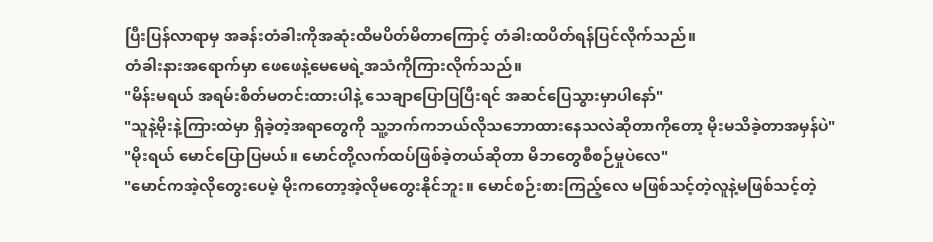ပြီးပြန်လာရာမှ အခန်းတံခါးကိုအဆုံးထိမပိတ်မိတာကြောင့် တံခါးထပိတ်ရန်ပြင်လိုက်သည်။
တံခါးနားအရောက်မှာ ဖေဖေနဲ့မေမေရဲ့အသံကိုကြားလိုက်သည်။
"မိန်းမရယ် အရမ်းစိတ်မတင်းထားပါနဲ့ သေချာပြောပြပြီးရင် အဆင်ပြေသွားမှာပါနော်"
"သူနဲ့မိုးနဲ့ကြားထဲမှာ ရှိခဲ့တဲ့အရာတွေကို သူ့ဘက်ကဘယ်လိုသဘောထားနေသလဲဆိုတာကိုတော့ မိုးမသိခဲ့တာအမှန်ပဲ"
"မိုးရယ် မောင်ပြောပြမယ်။ မောင်တို့လက်ထပ်ဖြစ်ခဲ့တယ်ဆိုတာ မိဘတွေစီစဉ်မှုပဲလေ"
"မောင်ကအဲ့လိုတွေးပေမဲ့ မိုးကတော့အဲ့လိုမတွေးနိုင်ဘူး။ မောင်စဉ်းစားကြည့်လေ မဖြစ်သင့်တဲ့လူနဲ့မဖြစ်သင့်တဲ့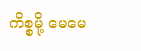ကိစ္စမို့ မေမေ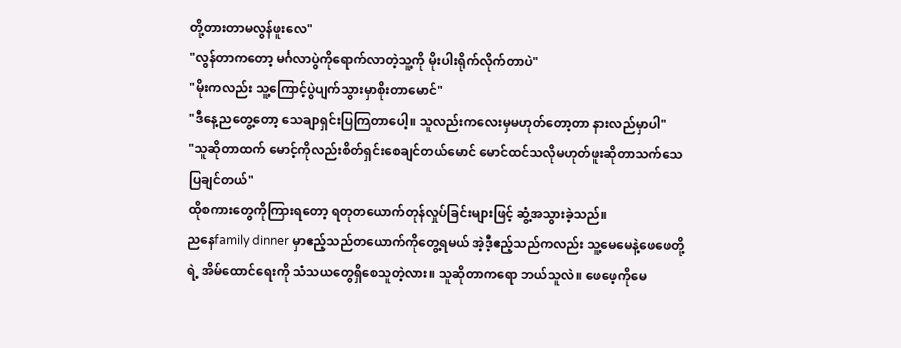တို့တားတာမလွန်ဖူးလေ"
"လွန်တာကတော့ မင်္ဂလာပွဲကိုရောက်လာတဲ့သူ့ကို မိုးပါးရိုက်လိုက်တာပဲ"
"မိုးကလည်း သူ့ကြောင့်ပွဲပျက်သွားမှာစိုးတာမောင်"
"ဒီနေ့ညတွေ့တော့ သေချာရှင်းပြကြတာပေါ့။ သူလည်းကလေးမှမဟုတ်တော့တာ နားလည်မှာပါ"
"သူဆိုတာထက် မောင့်ကိုလည်းစိတ်ရှင်းစေချင်တယ်မောင် မောင်ထင်သလိုမဟုတ်ဖူးဆိုတာသက်သေပြချင်တယ်"
ထိုစကားတွေကိုကြားရတော့ ရတုတယောက်တုန်လှုပ်ခြင်းများဖြင့် ဆွံ့အသွားခဲ့သည်။
ညနေfamily dinner မှာဧည့်သည်တယောက်ကိုတွေ့ရမယ် အဲ့ဒီ့ဧည့်သည်ကလည်း သူ့မေမေနဲ့ဖေဖေတို့ရဲ့ အိမ်ထောင်ရေးကို သံသယတွေရှိစေသူတဲ့လား။ သူဆိုတာကရော ဘယ်သူလဲ။ ဖေဖေ့ကိုမေ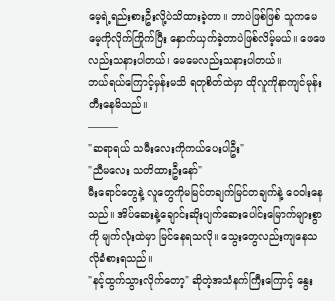မေ့ရဲ့ရည်းစားဦးလို့ပဲသိထားခဲ့တာ။ ဘာပဲဖြစ်ဖြစ် သူကမေမေ့ကိုလိုက်ကြိုက်ပြီး နှောက်ယှက်ခဲ့တာပဲဖြစ်လိမ့်မယ်။ ဖေဖေလည်းသနားပါတယ်၊ မေမေလည်းသနားပါတယ်။
ဘယ်ရယ်ကြောင့်မှန်းမသိ ရတုစိတ်ထဲမှာ ထိုလူကိုနာကျင်မုန်းတီးနေမိသည်။
———
"ဆရာရယ် သမီးလေးကိုကယ်ပေးပါဦး"
"ညီမလေး သတိထားဦးနော်"
မီးရောင်တွေနဲ့ လူတွေကိုမမြင်တချက်မြင်တချက်နဲ့ ဝေဝါးနေသည်။ အိပ်ဆေးနဲ့ချောင်းဆိုးပျက်ဆေးပေါင်းမြောက်များစွာကို မျက်လုံးထဲမှာ မြင်နေရသလို။ သွေးတွေလည်းကျနေသလိုခံစားရသည်။
"နင့်ထွက်သွားလိုက်တော့" ဆိုတဲ့အသံနက်ကြီးကြောင့် နွေး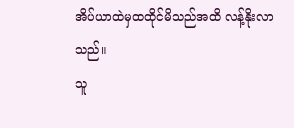အိပ်ယာထဲမှထထိုင်မိသည်အထိ လန့်နိုးလာသည်။
သူ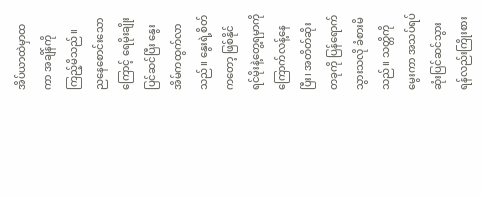အိပ်ယာထဲမှာထကာ အချိန်ကိုကြည့်မိသည်။
ညနေစောင်းသောကြောင့် ရေမိုးချိုးပြင်ဆင်ပြီး နွေးအိမ်ကထွက်လာသည်။ နွေးရဲ့စိတ်ကတော့ ဖြစ်နိုင်ရင်မိုးနဲ့တွေ့ရမှာကို ကြောက်လန့်နေပြီး၊ အတိတ်ဆိုးတခုကို ပြန်ရောက်သွားသလို ခံစားမိသည်။ သတ္တိကိုမွေးကာ အသပ်ရပ်ဆုံးပြင်ဆင်သွားရန်လည်းကြိုးစား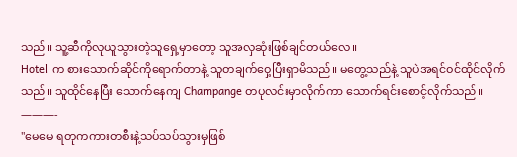သည်။ သူ့ဆီကိုလုယူသွားတဲ့သူရှေ့မှာတော့ သူအလှဆုံးဖြစ်ချင်တယ်လေ။
Hotel က စားသောက်ဆိုင်ကိုရောက်တာနဲ့ သူတချက်ဝှေ့ပြီးရှာမိသည်။ မတွေ့သည်နဲ့ သူပဲအရင်ဝင်ထိုင်လိုက်သည်။ သူထိုင်နေပြီး သောက်နေကျ Champange တပုလင်းမှာလိုက်ကာ သောက်ရင်းစောင့်လိုက်သည်။
———-
"မေမေ ရတုကကားတစီးနဲ့သပ်သပ်သွားမှဖြစ်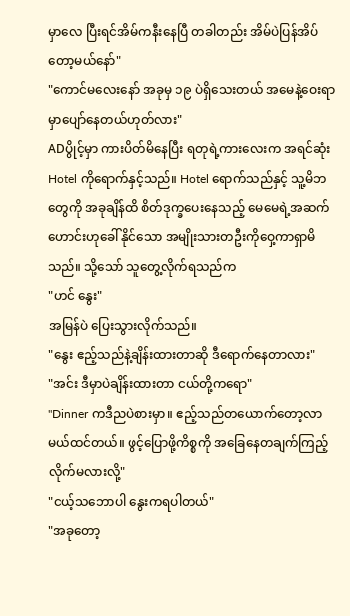မှာလေ ပြီးရင်အိမ်ကနီးနေပြီ တခါတည်း အိမ်ပဲပြန်အိပ်တော့မယ်နော်"
"ကောင်မလေးနော် အခုမှ ၁၉ ပဲရှိသေးတယ် အမေနဲ့ဝေးရာမှာပျော်နေတယ်ဟုတ်လား"
ADပွိုင့်မှာ ကားပိတ်မိနေပြီး ရတုရဲ့ကားလေးက အရင်ဆုံး Hotel ကိုရောက်နှင့်သည်။ Hotel ရောက်သည်နှင့် သူ့မိဘတွေကို အခုချိန်ထိ စိတ်ဒုက္ခပေးနေသည့် မေမေရဲ့အဆက်ဟောင်းဟုခေါ်နိုင်သော အမျိုးသားတဦးကိုဝှေ့ကာရှာမိသည်။ သို့သော် သူတွေ့လိုက်ရသည်က
"ဟင် နွေး"
အမြန်ပဲ ပြေးသွားလိုက်သည်။
"နွေး ဧည့်သည်နဲ့ချိန်းထားတာဆို ဒီရောက်နေတာလား"
"အင်း ဒီမှာပဲချိန်းထားတာ ငယ်တို့ကရော"
"Dinner ကဒီညပဲစားမှာ။ ဧည့်သည်တယောက်တော့လာမယ်ထင်တယ်။ ဖွင့်ပြောဖို့ကိစ္စကို အခြေနေတချက်ကြည့်လိုက်မလားလို့"
"ငယ့်သဘောပါ နွေးကရပါတယ်"
"အခုတော့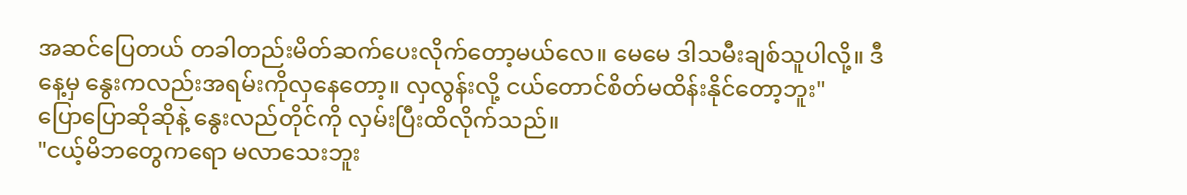အဆင်ပြေတယ် တခါတည်းမိတ်ဆက်ပေးလိုက်တော့မယ်လေ။ မေမေ ဒါသမီးချစ်သူပါလို့။ ဒီနေ့မှ နွေးကလည်းအရမ်းကိုလှနေတော့။ လှလွန်းလို့ ငယ်တောင်စိတ်မထိန်းနိုင်တော့ဘူး"
ပြောပြောဆိုဆိုနဲ့ နွေးလည်တိုင်ကို လှမ်းပြီးထိလိုက်သည်။
"ငယ့်မိဘတွေကရော မလာသေးဘူး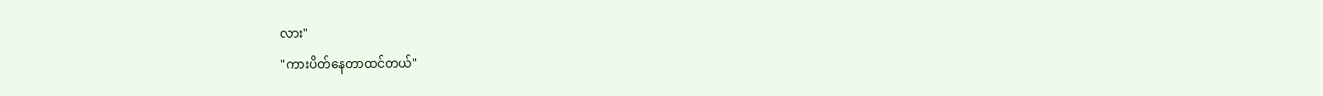လား"
"ကားပိတ်နေတာထင်တယ်"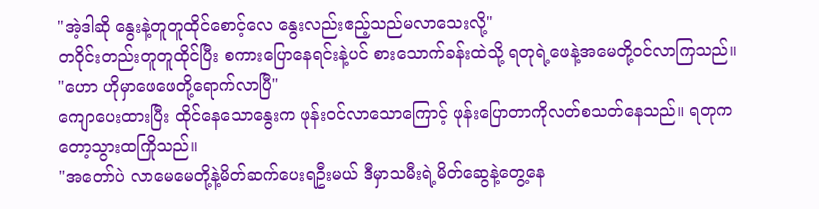"အဲ့ဒါဆို နွေးနဲ့တူတူထိုင်စောင့်လေ နွေးလည်းဧည့်သည်မလာသေးလို့"
တဝိုင်းတည်းတူတူထိုင်ပြီး စကားပြောနေရင်းနဲ့ပင် စားသောက်ခန်းထဲသို့ ရတုရဲ့ဖေနဲ့အမေတို့ဝင်လာကြသည်။
"ဟော ဟိုမှာဖေဖေတို့ရောက်လာပြီ"
ကျောပေးထားပြီး ထိုင်နေသောနွေးက ဖုန်းဝင်လာသောကြောင့် ဖုန်းပြောတာကိုလတ်စသတ်နေသည်။ ရတုကတော့သွားထကြိုသည်။
"အတော်ပဲ လာမေမေတို့နဲ့မိတ်ဆက်ပေးရဦးမယ် ဒီမှာသမီးရဲ့မိတ်ဆွေနဲ့တွေ့နေ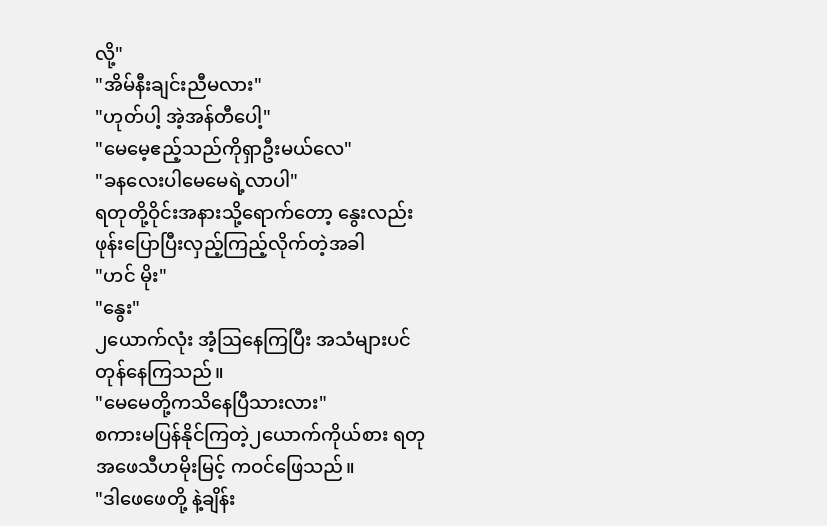လို့"
"အိမ်နီးချင်းညီမလား"
"ဟုတ်ပါ့ အဲ့အန်တီပေါ့"
"မေမေ့ဧည့်သည်ကိုရှာဦးမယ်လေ"
"ခနလေးပါမေမေရဲ့လာပါ"
ရတုတို့ဝိုင်းအနားသို့ရောက်တော့ နွေးလည်းဖုန်းပြောပြီးလှည့်ကြည့်လိုက်တဲ့အခါ
"ဟင် မိုး"
"နွေး"
၂ယောက်လုံး အံ့ဩနေကြပြီး အသံများပင်တုန်နေကြသည်။
"မေမေတို့ကသိနေပြီသားလား"
စကားမပြန်နိုင်ကြတဲ့၂ယောက်ကိုယ်စား ရတုအဖေသီဟမိုးမြင့် ကဝင်ဖြေသည်။
"ဒါဖေဖေတို့ နဲ့ချိန်း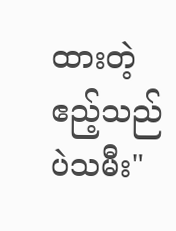ထားတဲ့ ဧည့်သည်ပဲသမီး"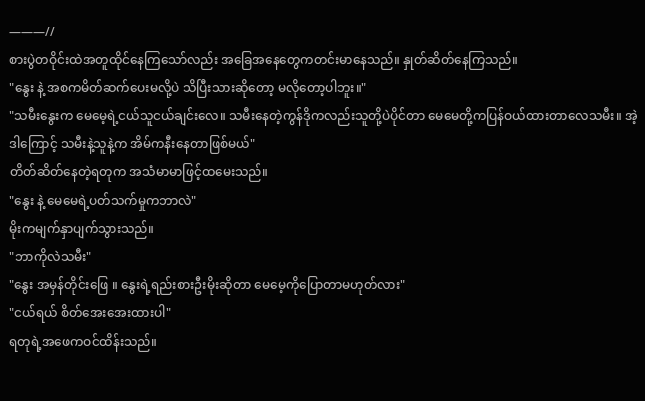———//
စားပွဲတဝိုင်းထဲအတူထိုင်နေကြသော်လည်း အခြေအနေတွေကတင်းမာနေသည်။ နှုတ်ဆိတ်နေကြသည်။
"နွေး နဲ့ အစကမိတ်ဆက်ပေးမလို့ပဲ သိပြီးသားဆိုတော့ မလိုတော့ပါဘူး။"
"သမီးနွေးက မေမေ့ရဲ့ငယ်သူငယ်ချင်းလေ။ သမီးနေတဲ့ကွန်ဒိုကလည်းသူတို့ပဲပိုင်တာ မေမေတို့ကပြန်ဝယ်ထားတာလေသမီး။ အဲ့ဒါကြောင့် သမီးနဲ့သူနဲ့က အိမ်ကနီးနေတာဖြစ်မယ်"
တိတ်ဆိတ်နေတဲ့ရတုက အသံမာမာဖြင့်ထမေးသည်။
"နွေး နဲ့ မေမေရဲ့ပတ်သက်မှုကဘာလဲ"
မိုးကမျက်နှာပျက်သွားသည်။
"ဘာကိုလဲသမီး"
"နွေး အမှန်တိုင်းဖြေ ။ နွေးရဲ့ရည်းစားဦးမိုးဆိုတာ မေမေ့ကိုပြောတာမဟုတ်လား"
"ငယ်ရယ် စိတ်အေးအေးထားပါ"
ရတုရဲ့အဖေကဝင်ထိန်းသည်။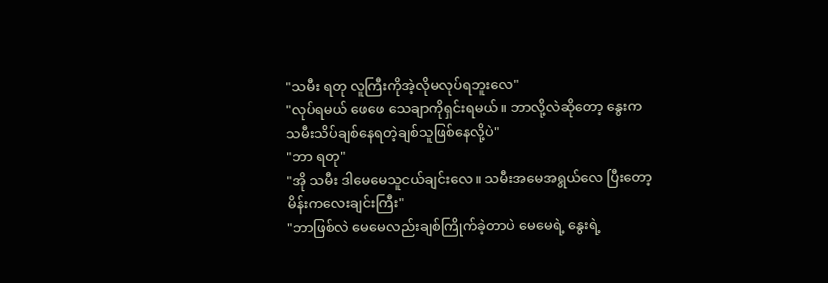"သမီး ရတု လူကြီးကိုအဲ့လိုမလုပ်ရဘူးလေ"
"လုပ်ရမယ် ဖေဖေ သေချာကိုရှင်းရမယ်။ ဘာလို့လဲဆိုတော့ နွေးက သမီးသိပ်ချစ်နေရတဲ့ချစ်သူဖြစ်နေလို့ပဲ"
"ဘာ ရတု"
"အို သမီး ဒါမေမေသူငယ်ချင်းလေ။ သမီးအမေအရွယ်လေ ပြီးတော့ မိန်းကလေးချင်းကြီး"
"ဘာဖြစ်လဲ မေမေလည်းချစ်ကြိုက်ခဲ့တာပဲ မေမေရဲ့ နွေးရဲ့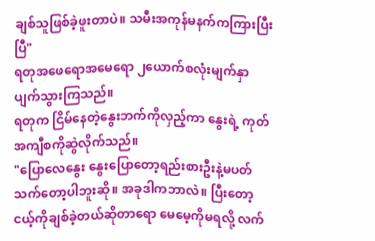ချစ်သူဖြစ်ခဲ့ဖူးတာပဲ။ သမီးအကုန်မနက်ကကြားပြီးပြီ"
ရတုအဖေရောအမေရော ၂ယောက်စလုံးမျက်နှာပျက်သွားကြသည်။
ရတုက ငြိမ်နေတဲ့နွေးဘက်ကိုလှည့်ကာ နွေးရဲ့ ကုတ်အကျီစကိုဆွဲလိုက်သည်။
"ပြောလေနွေး နွေးပြောတော့ရည်းစားဦးနဲ့မပတ်သက်တော့ပါဘူးဆို။ အခုဒါကဘာလဲ။ ပြီးတော့ ငယ့်ကိုချစ်ခဲ့တယ်ဆိုတာရော မေမေ့ကိုမရလို့ လက်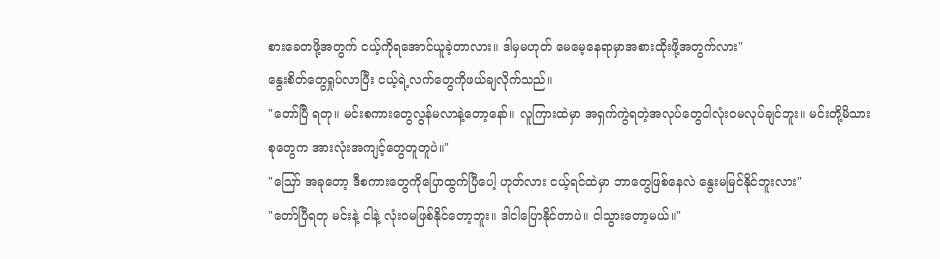စားခေတဖို့အတွက် ငယ့်ကိုရအောင်ယူခဲ့တာလား။ ဒါမှမဟုတ် မေမေ့နေရာမှာအစားထိုးဖို့အတွက်လား"
နွေးစိတ်တွေရှုပ်လာပြီး ငယ့်ရဲ့လက်တွေကိုဖယ်ချလိုက်သည်။
"တော်ပြီ ရတု။ မင်းစကားတွေလွန်မလာနဲ့တော့နော်။ လူကြားထဲမှာ အရှက်ကွဲရတဲ့အလုပ်တွေငါလုံးဝမလုပ်ချင်ဘူး။ မင်းတို့မိသားစုတွေက အားလုံးအကျင့်တွေတူတူပဲ။"
"ဪ အခုတော့ ဒီစကားတွေကိုပြောထွက်ပြီပေါ့ ဟုတ်လား ငယ့်ရင်ထဲမှာ ဘာတွေဖြစ်နေလဲ နွေးမမြင်နိုင်ဘူးလား"
"တော်ပြီရတု မင်းနဲ့ ငါနဲ့ လုံးဝမဖြစ်နိုင်တော့ဘူး။ ဒါငါပြောနိုင်တာပဲ။ ငါသွားတော့မယ်။"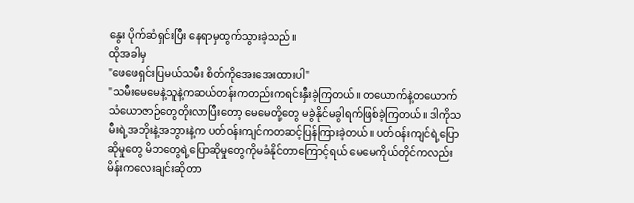နွေး ပိုက်ဆံရှင်းပြီး နေရာမှထွက်သွားခဲ့သည်။
ထိုအခါမှ
"ဖေဖေရှင်းပြမယ်သမီး စိတ်ကိုအေးအေးထားပါ"
"သမီးမေမေနဲ့သူနဲ့ကဆယ်တန်းကတည်းကရင်းနှီးခဲ့ကြတယ်။ တယောက်နဲ့တယောက်သံယောဇာဉ်တွေတိုးလာပြီးတော့ မေမေတို့တွေ မခွဲနိုင်မခွါရက်ဖြစ်ခဲ့ကြတယ်။ ဒါကိုသမီးရဲ့အဘိုးနဲ့အဘွားနဲ့က ပတ်ဝန်းကျင်ကတဆင့်ပြန်ကြားခဲ့တယ်။ ပတ်ဝန်းကျင်ရဲ့ပြောဆိုမှုတွေ မိဘတွေရဲ့ပြောဆိုမှုတွေကိုမခံနိုင်တာကြောင့်ရယ် မေမေကိုယ်တိုင်ကလည်း မိန်းကလေးချင်းဆိုတာ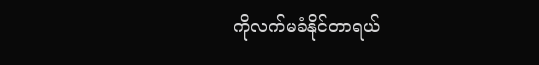ကိုလက်မခံနိုင်တာရယ်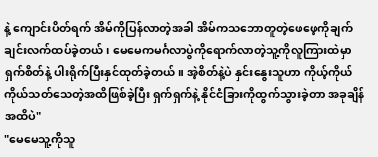နဲ့ ကျောင်းပိတ်ရက် အိမ်ကိုပြန်လာတဲ့အခါ အိမ်ကသဘောတူတဲ့ဖေဖေ့ကိုချက်ချင်းလက်ထပ်ခဲ့တယ်၊ မေမေကမင်္ဂလာပွဲကိုရောက်လာတဲ့သူ့ကိုလူကြားထဲမှာ ရှက်စိတ်နဲ့ ပါးရိုက်ပြီးနှင်ထုတ်ခဲ့တယ်။ အဲ့စိတ်နဲ့ပဲ နှင်းနွေးသူဟာ ကိုယ့်ကိုယ်ကိုယ်သတ်သေတဲ့အထိဖြစ်ခဲ့ပြီး ရှက်ရှက်နဲ့ နိုင်ငံခြားကိုထွက်သွားခဲ့တာ အခုချိန်အထိပဲ"
"မေမေသူ့ကိုသူ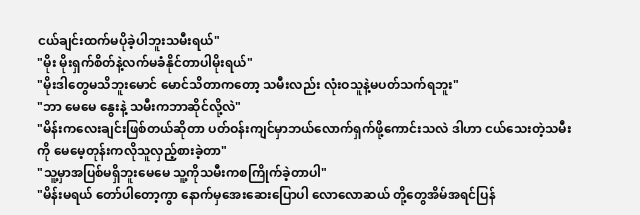ငယ်ချင်းထက်မပိုခဲ့ပါဘူးသမီးရယ်"
"မိုး မိုးရှက်စိတ်နဲ့လက်မခံနိုင်တာပါမိုးရယ်"
"မိုးဒါတွေမသိဘူးမောင် မောင်သိတာကတော့ သမီးလည်း လုံးဝသူနဲ့မပတ်သက်ရဘူး"
"ဘာ မေမေ နွေးနဲ့ သမီးကဘာဆိုင်လို့လဲ"
"မိန်းကလေးချင်းဖြစ်တယ်ဆိုတာ ပတ်ဝန်းကျင်မှာဘယ်လောက်ရှက်ဖို့ကောင်းသလဲ ဒါဟာ ငယ်သေးတဲ့သမီးကို မေမေ့တုန်းကလိုသူလှည့်စားခဲ့တာ"
"သူ့မှာအပြစ်မရှိဘူးမေမေ သူ့ကိုသမီးကစကြိုက်ခဲ့တာပါ"
"မိန်းမရယ် တော်ပါတော့ကွာ နောက်မှအေးဆေးပြောပါ လောလောဆယ် တို့တွေအိမ်အရင်ပြန်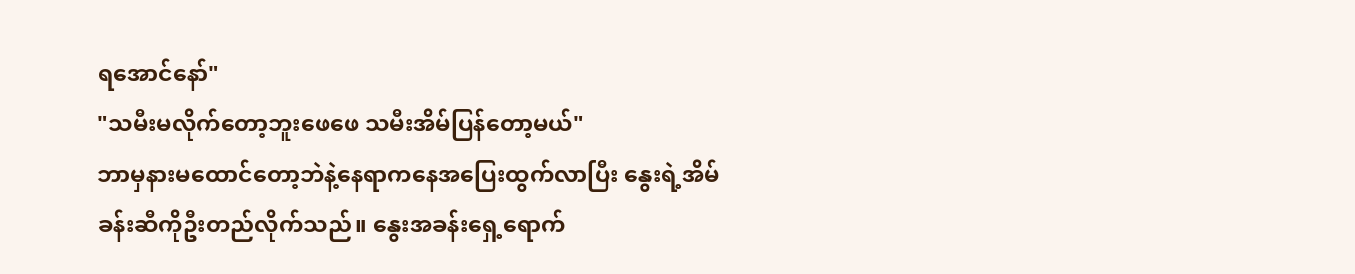ရအောင်နော်"
"သမီးမလိုက်တော့ဘူးဖေဖေ သမီးအိမ်ပြန်တော့မယ်"
ဘာမှနားမထောင်တော့ဘဲနဲ့နေရာကနေအပြေးထွက်လာပြီး နွေးရဲ့အိမ်ခန်းဆီကိုဦးတည်လိုက်သည်။ နွေးအခန်းရှေ့ရောက်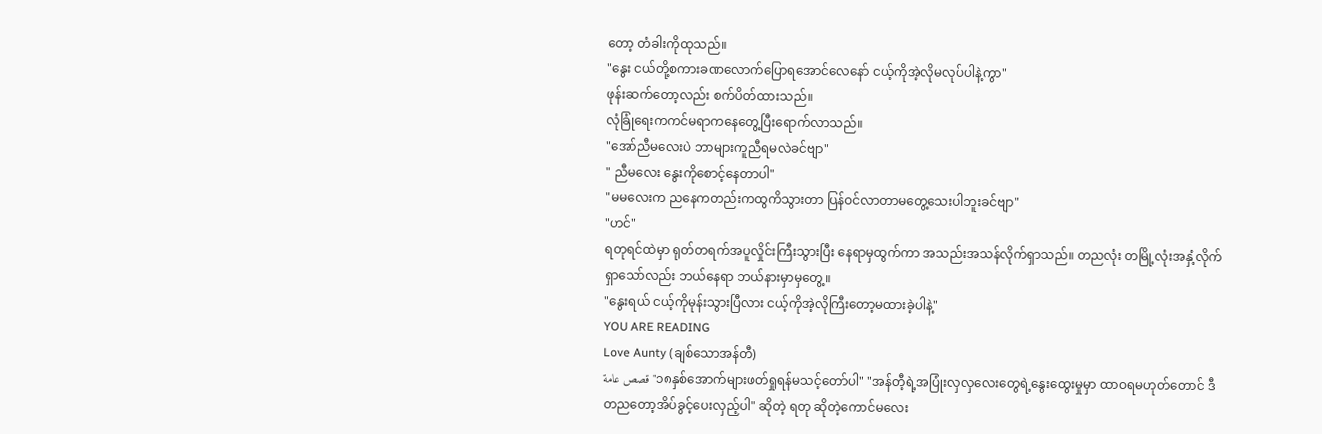တော့ တံခါးကိုထုသည်။
"နွေး ငယ်တို့စကားခဏလောက်ပြောရအောင်လေနော် ငယ့်ကိုအဲ့လိုမလုပ်ပါနဲ့ကွာ"
ဖုန်းဆက်တော့လည်း စက်ပိတ်ထားသည်။
လုံခြုံရေးကကင်မရာကနေတွေ့ပြီးရောက်လာသည်။
"အော်ညီမလေးပဲ ဘာများကူညီရမလဲခင်ဗျာ"
" ညီမလေး နွေးကိုစောင့်နေတာပါ"
"မမလေးက ညနေကတည်းကထွကိသွားတာ ပြန်ဝင်လာတာမတွေ့သေးပါဘူးခင်ဗျာ"
"ဟင်"
ရတုရင်ထဲမှာ ရုတ်တရက်အပူလှိုင်းကြီးသွားပြီး နေရာမှထွက်ကာ အသည်းအသန်လိုက်ရှာသည်။ တညလုံး တမြို့လုံးအနှံ့လိုက်ရှာသော်လည်း ဘယ်နေရာ ဘယ်နားမှာမှတွေ့။
"နွေးရယ် ငယ့်ကိုမုန်းသွားပြီလား ငယ့်ကိုအဲ့လိုကြီးတော့မထားခဲ့ပါနဲ့"
YOU ARE READING
Love Aunty (ချစ်သောအန်တီ)
قصص عامة"၁၈နှစ်အောက်များဖတ်ရှုရန်မသင့်တော်ပါ" "အန်တီ့ရဲ့အပြုံးလှလှလေးတွေရဲ့နွေးထွေးမှုမှာ ထာဝရမဟုတ်တောင် ဒီတညတော့အိပ်ခွင့်ပေးလှည့်ပါ" ဆိုတဲ့ ရတု ဆိုတဲ့ကောင်မလေး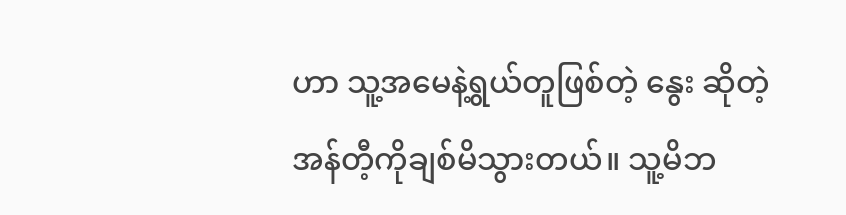ဟာ သူ့အမေနဲ့ရွယ်တူဖြစ်တဲ့ နွေး ဆိုတဲ့ အန်တီ့ကိုချစ်မိသွားတယ်။ သူ့မိဘ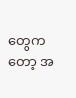တွေကတော့ အ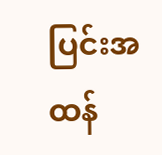ပြင်းအထန်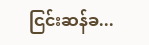ငြင်းဆန်ခ...